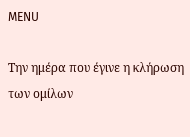MENU

Την ημέρα που έγινε η κλήρωση των ομίλων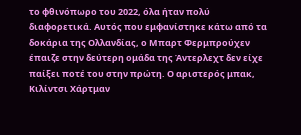το φθινόπωρο του 2022, όλα ήταν πολύ διαφορετικά. Αυτός που εμφανίστηκε κάτω από τα δοκάρια της Ολλανδίας, ο Μπαρτ Φερμπρούχεν έπαιζε στην δεύτερη ομάδα της Άντερλεχτ δεν είχε παίξει ποτέ του στην πρώτη. Ο αριστερός μπακ, Κιλίντσι Χάρτμαν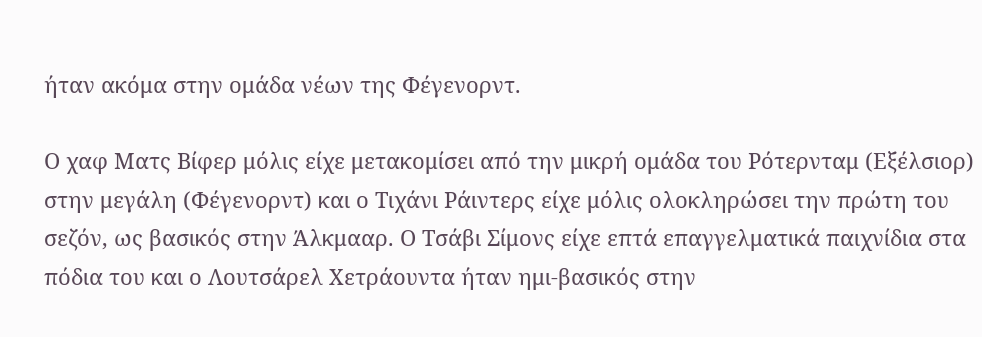ήταν ακόμα στην ομάδα νέων της Φέγενορντ.

Ο χαφ Ματς Βίφερ μόλις είχε μετακομίσει από την μικρή ομάδα του Ρότερνταμ (Εξέλσιορ) στην μεγάλη (Φέγενορντ) και ο Τιχάνι Ράιντερς είχε μόλις ολοκληρώσει την πρώτη του σεζόν, ως βασικός στην Άλκμααρ. Ο Τσάβι Σίμονς είχε επτά επαγγελματικά παιχνίδια στα πόδια του και ο Λουτσάρελ Χετράουντα ήταν ημι-βασικός στην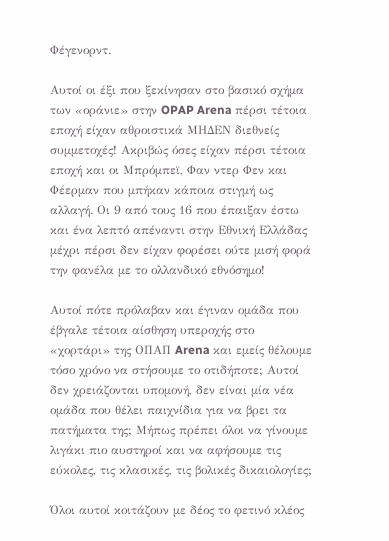Φέγενορντ.

Αυτοί οι έξι που ξεκίνησαν στο βασικό σχήμα των «οράνιε» στην OPAP Arena πέρσι τέτοια εποχή είχαν αθροιστικά ΜΗΔΕΝ διεθνείς συμμετοχές! Ακριβώς όσες είχαν πέρσι τέτοια εποχή και οι Μπρόμπεϊ, Φαν ντερ Φεν και Φέερμαν που μπήκαν κάποια στιγμή ως αλλαγή. Οι 9 από τους 16 που έπαιξαν έστω και ένα λεπτό απέναντι στην Εθνική Ελλάδας μέχρι πέρσι δεν είχαν φορέσει ούτε μισή φορά την φανέλα με το ολλανδικό εθνόσημο!

Αυτοί πότε πρόλαβαν και έγιναν ομάδα που έβγαλε τέτοια αίσθηση υπεροχής στο «χορτάρι» της ΟΠΑΠ Arena και εμείς θέλουμε τόσο χρόνο να στήσουμε το οτιδήποτε; Αυτοί δεν χρειάζονται υπομονή, δεν είναι μία νέα ομάδα που θέλει παιχνίδια για να βρει τα πατήματα της; Μήπως πρέπει όλοι να γίνουμε λιγάκι πιο αυστηροί και να αφήσουμε τις εύκολες, τις κλασικές, τις βολικές δικαιολογίες;

Όλοι αυτοί κοιτάζουν με δέος το φετινό κλέος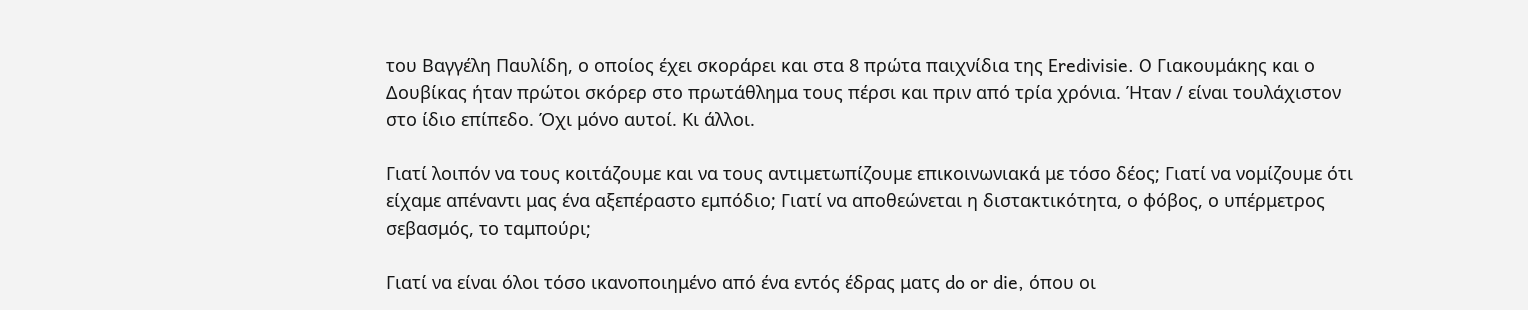του Βαγγέλη Παυλίδη, ο οποίος έχει σκοράρει και στα 8 πρώτα παιχνίδια της Eredivisie. O Γιακουμάκης και ο Δουβίκας ήταν πρώτοι σκόρερ στο πρωτάθλημα τους πέρσι και πριν από τρία χρόνια. Ήταν / είναι τουλάχιστον στο ίδιο επίπεδο. Όχι μόνο αυτοί. Κι άλλοι.

Γιατί λοιπόν να τους κοιτάζουμε και να τους αντιμετωπίζουμε επικοινωνιακά με τόσο δέος; Γιατί να νομίζουμε ότι είχαμε απέναντι μας ένα αξεπέραστο εμπόδιο; Γιατί να αποθεώνεται η διστακτικότητα, ο φόβος, ο υπέρμετρος σεβασμός, το ταμπούρι;

Γιατί να είναι όλοι τόσο ικανοποιημένο από ένα εντός έδρας ματς do or die, όπου οι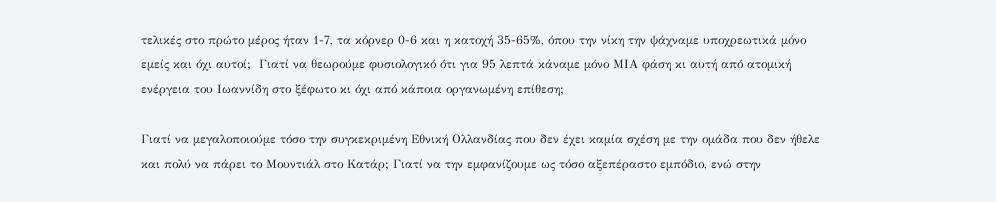τελικές στο πρώτο μέρος ήταν 1-7, τα κόρνερ 0-6 και η κατοχή 35-65%, όπου την νίκη την ψάχναμε υποχρεωτικά μόνο εμείς και όχι αυτοί;  Γιατί να θεωρούμε φυσιολογικό ότι για 95 λεπτά κάναμε μόνο ΜΙΑ φάση κι αυτή από ατομική ενέργεια του Ιωαννίδη στο ξέφωτο κι όχι από κάποια οργανωμένη επίθεση;

Γιατί να μεγαλοποιούμε τόσο την συγκεκριμένη Εθνική Ολλανδίας που δεν έχει καμία σχέση με την ομάδα που δεν ήθελε και πολύ να πάρει το Μουντιάλ στο Κατάρ; Γιατί να την εμφανίζουμε ως τόσο αξεπέραστο εμπόδιο, ενώ στην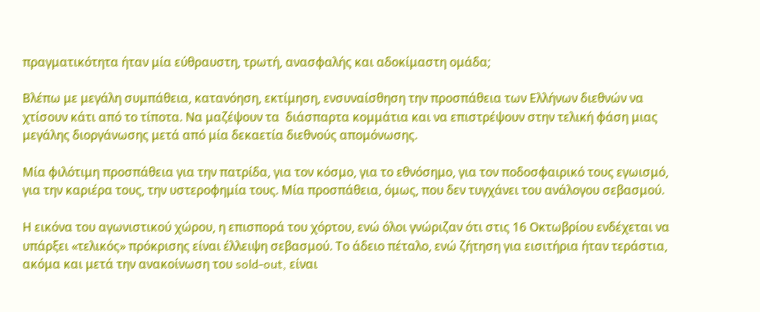πραγματικότητα ήταν μία εύθραυστη, τρωτή, ανασφαλής και αδοκίμαστη ομάδα;

Βλέπω με μεγάλη συμπάθεια, κατανόηση, εκτίμηση, ενσυναίσθηση την προσπάθεια των Ελλήνων διεθνών να χτίσουν κάτι από το τίποτα. Να μαζέψουν τα  διάσπαρτα κομμάτια και να επιστρέψουν στην τελική φάση μιας μεγάλης διοργάνωσης μετά από μία δεκαετία διεθνούς απομόνωσης.

Μία φιλότιμη προσπάθεια για την πατρίδα, για τον κόσμο, για το εθνόσημο, για τον ποδοσφαιρικό τους εγωισμό, για την καριέρα τους, την υστεροφημία τους. Μία προσπάθεια, όμως, που δεν τυγχάνει του ανάλογου σεβασμού.

Η εικόνα του αγωνιστικού χώρου, η επισπορά του χόρτου, ενώ όλοι γνώριζαν ότι στις 16 Οκτωβρίου ενδέχεται να υπάρξει «τελικός» πρόκρισης είναι έλλειψη σεβασμού. Το άδειο πέταλο, ενώ ζήτηση για εισιτήρια ήταν τεράστια, ακόμα και μετά την ανακοίνωση του sold-out, είναι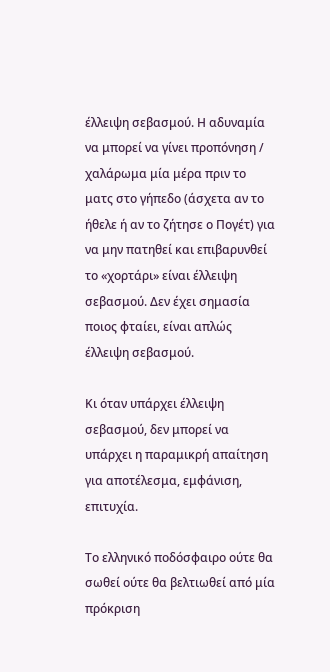έλλειψη σεβασμού. Η αδυναμία να μπορεί να γίνει προπόνηση / χαλάρωμα μία μέρα πριν το ματς στο γήπεδο (άσχετα αν το ήθελε ή αν το ζήτησε ο Πογέτ) για να μην πατηθεί και επιβαρυνθεί το «χορτάρι» είναι έλλειψη σεβασμού. Δεν έχει σημασία ποιος φταίει, είναι απλώς έλλειψη σεβασμού.

Κι όταν υπάρχει έλλειψη σεβασμού, δεν μπορεί να υπάρχει η παραμικρή απαίτηση για αποτέλεσμα, εμφάνιση, επιτυχία.

Το ελληνικό ποδόσφαιρο ούτε θα σωθεί ούτε θα βελτιωθεί από μία πρόκριση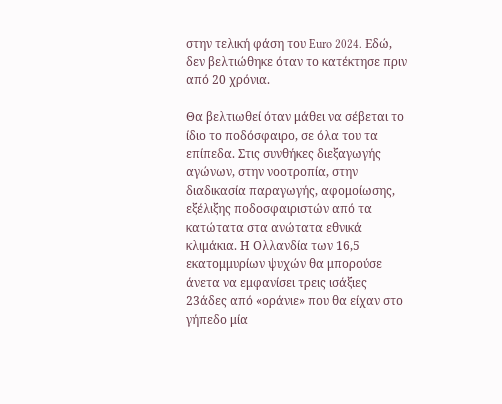στην τελική φάση του Euro 2024. Εδώ, δεν βελτιώθηκε όταν το κατέκτησε πριν από 20 χρόνια.

Θα βελτιωθεί όταν μάθει να σέβεται το ίδιο το ποδόσφαιρο, σε όλα του τα επίπεδα. Στις συνθήκες διεξαγωγής αγώνων, στην νοοτροπία, στην διαδικασία παραγωγής, αφομοίωσης, εξέλιξης ποδοσφαιριστών από τα κατώτατα στα ανώτατα εθνικά κλιμάκια. Η Ολλανδία των 16,5 εκατομμυρίων ψυχών θα μπορούσε άνετα να εμφανίσει τρεις ισάξιες 23άδες από «οράνιε» που θα είχαν στο γήπεδο μία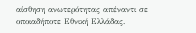αίσθηση ανωτερότητας απέναντι σε οποιαδήποτε Εθνική Ελλάδας.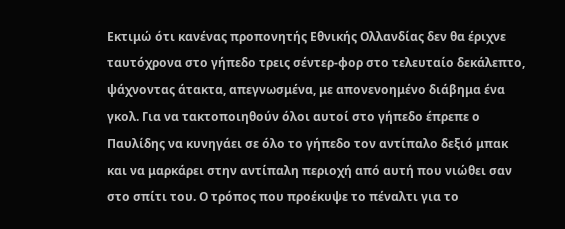Εκτιμώ ότι κανένας προπονητής Εθνικής Ολλανδίας δεν θα έριχνε ταυτόχρονα στο γήπεδο τρεις σέντερ-φορ στο τελευταίο δεκάλεπτο, ψάχνοντας άτακτα, απεγνωσμένα, με απονενοημένο διάβημα ένα γκολ. Για να τακτοποιηθούν όλοι αυτοί στο γήπεδο έπρεπε ο Παυλίδης να κυνηγάει σε όλο το γήπεδο τον αντίπαλο δεξιό μπακ και να μαρκάρει στην αντίπαλη περιοχή από αυτή που νιώθει σαν στο σπίτι του. Ο τρόπος που προέκυψε το πέναλτι για το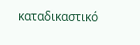καταδικαστικό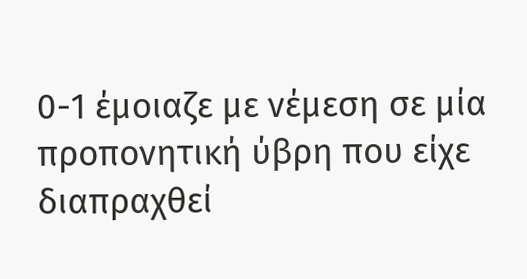0-1 έμοιαζε με νέμεση σε μία προπονητική ύβρη που είχε διαπραχθεί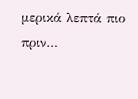μερικά λεπτά πιο πριν…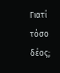Γιατί τόσο δέος;